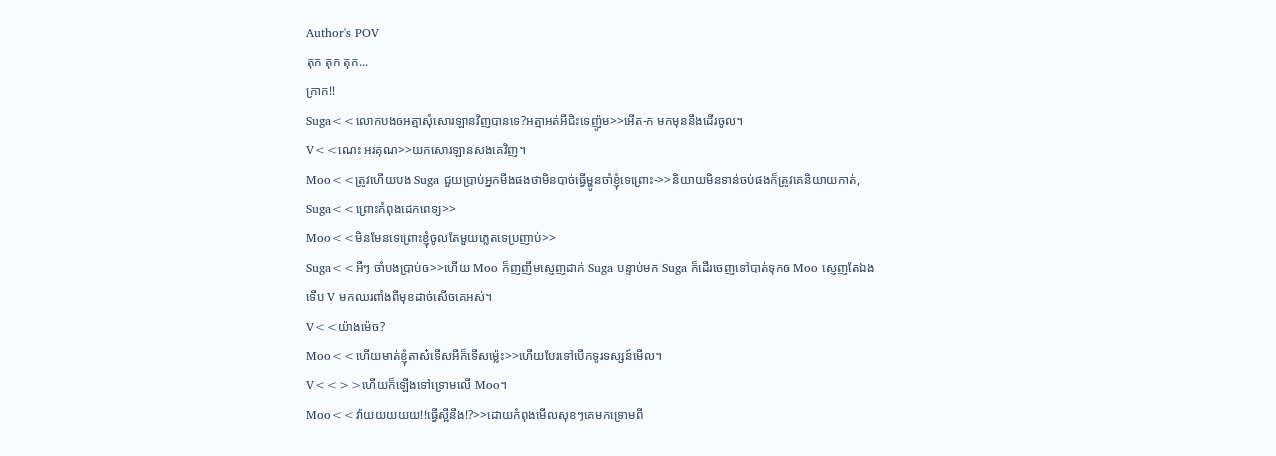Author's POV
តុក តុក តុក...
ក្រាក!!
Suga<<លោកបងឲអត្មាសុំសោរឡានវិញបានទេ?អត្មាអត់អីជិះទេញ៉ូម>>អើត-ក មកមុននឹងដើរចូល។
V<<ណេះ អរគុណ>>យកសោរឡានសងគេវិញ។
Moo<<ត្រូវហើយបង Suga ជួយប្រាប់អ្នកមីងផងថាមិនបាច់ធ្វើម្ហូនចាំខ្ញុំទេព្រោះ->>និយាយមិនទាន់ចប់ផងក៏ត្រូវគេនិយាយកាត់,
Suga<<ព្រោះកំពុងដេកពេទ្យ>>
Moo<<មិនមែនទេព្រោះខ្ញុំចូលតែមួយភ្លេតទេប្រញាប់>>
Suga<<អឺៗ ចាំបងប្រាប់ឲ>>ហើយ Moo ក៏ញញឹមស្ញេញដាក់ Suga បន្ទាប់មក Suga ក៏ដើរចេញទៅបាត់ទុកឲ Moo ស្ញេញតែឯងទើប V មកឈរពាំងពីមុខដាច់សើចគេអស់។
V<<យ៉ាងម៉េច?
Moo<<ហើយមាត់ខ្ញុំតាស៎ទើសអីក៏ទើសម្ល៉េះ>>ហើយបែរទៅបើកទូរទស្សន៍មើល។
V<<>>ហើយក៏ឡើងទៅទ្រោមលើ Moo។
Moo<<វ៉ាយយយយយ!!ធ្វើស្អីនឹង!?>>ដោយកំពុងមើលសុខៗគេមកទ្រោមពី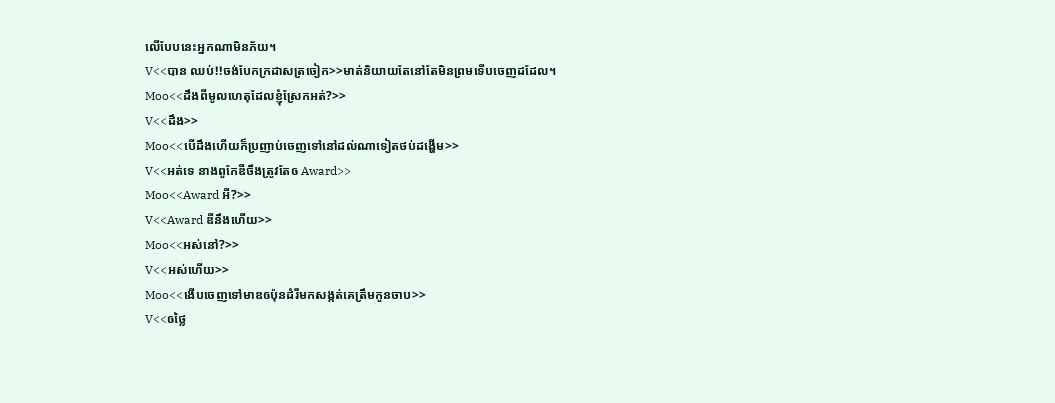លើបែបនេះអ្នកណាមិនភ័យ។
V<<បាន ឈប់!!ចង់បែកក្រដាសត្រចៀក>>មាត់និយាយតែនៅតែមិនព្រមទើបចេញដដែល។
Moo<<ដឹងពីមូលហេតុដែលខ្ញុំស្រែកអត់?>>
V<<ដឹង>>
Moo<<បើដឹងហើយក៏ប្រញាប់ចេញទៅនៅដល់ណាទៀតថប់ដង្ហើម>>
V<<អត់ទេ នាងពូកែឌីចឹងត្រូវតែឲ Award>>
Moo<<Award អី?>>
V<<Award ឌីនឹងហើយ>>
Moo<<អស់នៅ?>>
V<<អស់ហើយ>>
Moo<<ងើបចេញទៅមាឌឲប៉ុនដំរីមកសង្កត់គេត្រឹមកូនចាប>>
V<<ឲថ្លៃ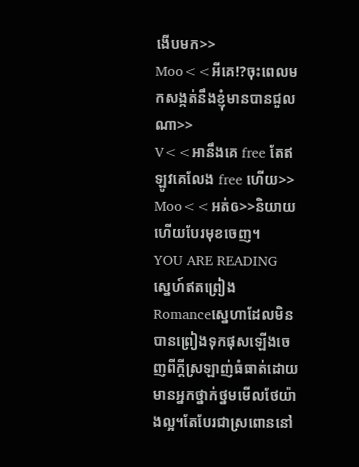ងើបមក>>
Moo<<អីគេ!?ចុះពេលមកសង្កត់នឹងខ្ញុំមានបានជួលណា>>
V<<អានឹងគេ free តែឥឡូវគេលែង free ហើយ>>
Moo<<អត់ឲ>>និយាយហើយបែរមុខចេញ។
YOU ARE READING
ស្នេហ៍ឥតព្រៀង
Romanceសេ្នហាដែលមិនបានព្រៀងទុកផុសឡើងចេញពីក្តីស្រឡាញ់ធំធាត់ដោយមានអ្នកថ្នាក់ថ្នមមើលថែយ៉ាងល្អ។តែបែរជាស្រពោននៅ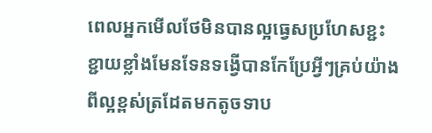ពេលអ្នកមើលថែមិនបានល្អធ្វេសប្រហែសខ្ជះខ្ជាយខ្លាំងមែនទែនទង្វើបានកែប្រែអ្វីៗគ្រប់យ៉ាងពីល្អខ្ពស់ត្រដែតមកតូចទាប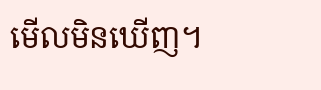មើលមិនឃើញ។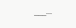___...